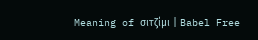Meaning of σιτζίμι | Babel Free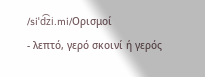/siˈd͡zi.mi/Ορισμοί
- λεπτό, γερό σκοινί ή γερός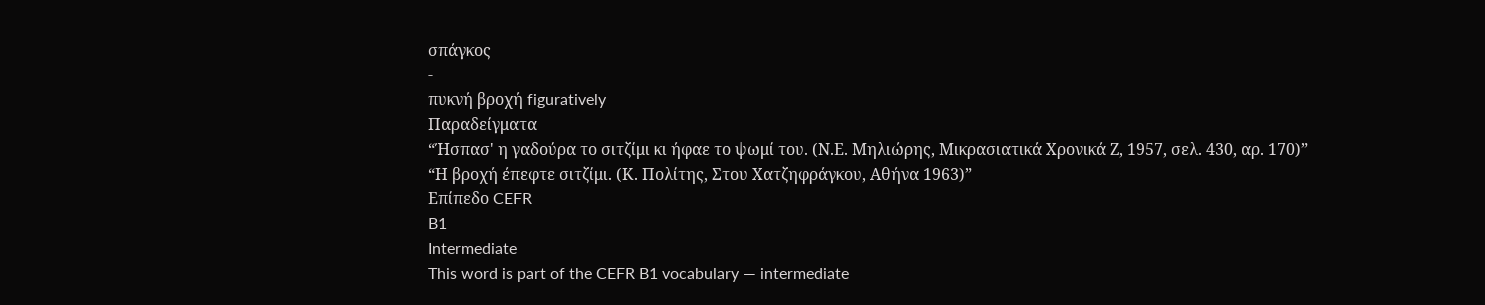σπάγκος
-
πυκνή βροχή figuratively
Παραδείγματα
“Ήσπασ' η γαδούρα το σιτζίμι κι ήφαε το ψωμί του. (Ν.Ε. Μηλιώρης, Μικρασιατικά Χρονικά Ζ, 1957, σελ. 430, αρ. 170)”
“Η βροχή έπεφτε σιτζίμι. (Κ. Πολίτης, Στου Χατζηφράγκου, Αθήνα 1963)”
Επίπεδο CEFR
B1
Intermediate
This word is part of the CEFR B1 vocabulary — intermediate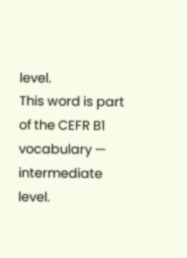level.
This word is part of the CEFR B1 vocabulary — intermediate level.